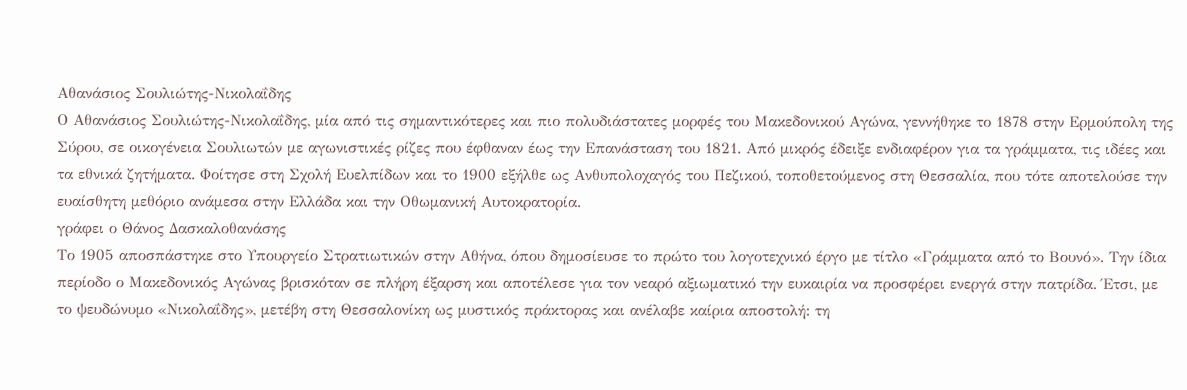Αθανάσιος Σουλιώτης-Νικολαΐδης
Ο Αθανάσιος Σουλιώτης-Νικολαΐδης, μία από τις σημαντικότερες και πιο πολυδιάστατες μορφές του Μακεδονικού Αγώνα, γεννήθηκε το 1878 στην Ερμούπολη της Σύρου, σε οικογένεια Σουλιωτών με αγωνιστικές ρίζες που έφθαναν έως την Επανάσταση του 1821. Από μικρός έδειξε ενδιαφέρον για τα γράμματα, τις ιδέες και τα εθνικά ζητήματα. Φοίτησε στη Σχολή Ευελπίδων και το 1900 εξήλθε ως Ανθυπολοχαγός του Πεζικού, τοποθετούμενος στη Θεσσαλία, που τότε αποτελούσε την ευαίσθητη μεθόριο ανάμεσα στην Ελλάδα και την Οθωμανική Αυτοκρατορία.
γράφει ο Θάνος Δασκαλοθανάσης
Το 1905 αποσπάστηκε στο Υπουργείο Στρατιωτικών στην Αθήνα, όπου δημοσίευσε το πρώτο του λογοτεχνικό έργο με τίτλο «Γράμματα από το Βουνό». Την ίδια περίοδο ο Μακεδονικός Αγώνας βρισκόταν σε πλήρη έξαρση και αποτέλεσε για τον νεαρό αξιωματικό την ευκαιρία να προσφέρει ενεργά στην πατρίδα. Έτσι, με το ψευδώνυμο «Νικολαΐδης», μετέβη στη Θεσσαλονίκη ως μυστικός πράκτορας και ανέλαβε καίρια αποστολή: τη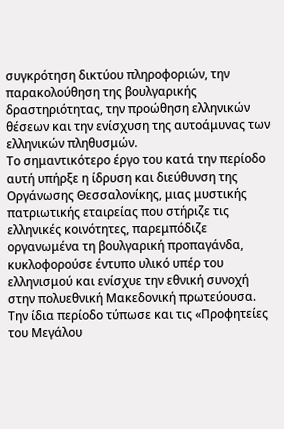συγκρότηση δικτύου πληροφοριών, την παρακολούθηση της βουλγαρικής δραστηριότητας, την προώθηση ελληνικών θέσεων και την ενίσχυση της αυτοάμυνας των ελληνικών πληθυσμών.
Το σημαντικότερο έργο του κατά την περίοδο αυτή υπήρξε η ίδρυση και διεύθυνση της Οργάνωσης Θεσσαλονίκης, μιας μυστικής πατριωτικής εταιρείας που στήριζε τις ελληνικές κοινότητες, παρεμπόδιζε οργανωμένα τη βουλγαρική προπαγάνδα, κυκλοφορούσε έντυπο υλικό υπέρ του ελληνισμού και ενίσχυε την εθνική συνοχή στην πολυεθνική Μακεδονική πρωτεύουσα. Την ίδια περίοδο τύπωσε και τις «Προφητείες του Μεγάλου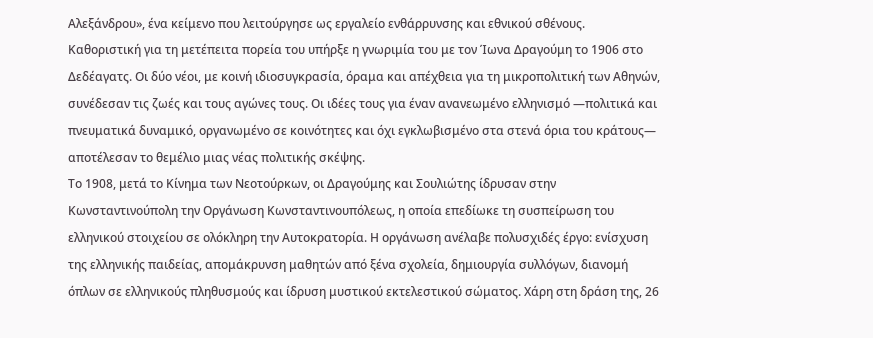Αλεξάνδρου», ένα κείμενο που λειτούργησε ως εργαλείο ενθάρρυνσης και εθνικού σθένους.
Καθοριστική για τη μετέπειτα πορεία του υπήρξε η γνωριμία του με τον Ίωνα Δραγούμη το 1906 στο Δεδέαγατς. Οι δύο νέοι, με κοινή ιδιοσυγκρασία, όραμα και απέχθεια για τη μικροπολιτική των Αθηνών, συνέδεσαν τις ζωές και τους αγώνες τους. Οι ιδέες τους για έναν ανανεωμένο ελληνισμό —πολιτικά και πνευματικά δυναμικό, οργανωμένο σε κοινότητες και όχι εγκλωβισμένο στα στενά όρια του κράτους— αποτέλεσαν το θεμέλιο μιας νέας πολιτικής σκέψης.
Το 1908, μετά το Κίνημα των Νεοτούρκων, οι Δραγούμης και Σουλιώτης ίδρυσαν στην Κωνσταντινούπολη την Οργάνωση Κωνσταντινουπόλεως, η οποία επεδίωκε τη συσπείρωση του ελληνικού στοιχείου σε ολόκληρη την Αυτοκρατορία. Η οργάνωση ανέλαβε πολυσχιδές έργο: ενίσχυση της ελληνικής παιδείας, απομάκρυνση μαθητών από ξένα σχολεία, δημιουργία συλλόγων, διανομή όπλων σε ελληνικούς πληθυσμούς και ίδρυση μυστικού εκτελεστικού σώματος. Χάρη στη δράση της, 26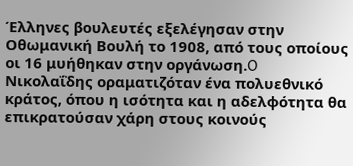Έλληνες βουλευτές εξελέγησαν στην Οθωμανική Βουλή το 1908, από τους οποίους οι 16 μυήθηκαν στην οργάνωση.O Νικολαΐδης οραματιζόταν ένα πολυεθνικό κράτος, όπου η ισότητα και η αδελφότητα θα επικρατούσαν χάρη στους κοινούς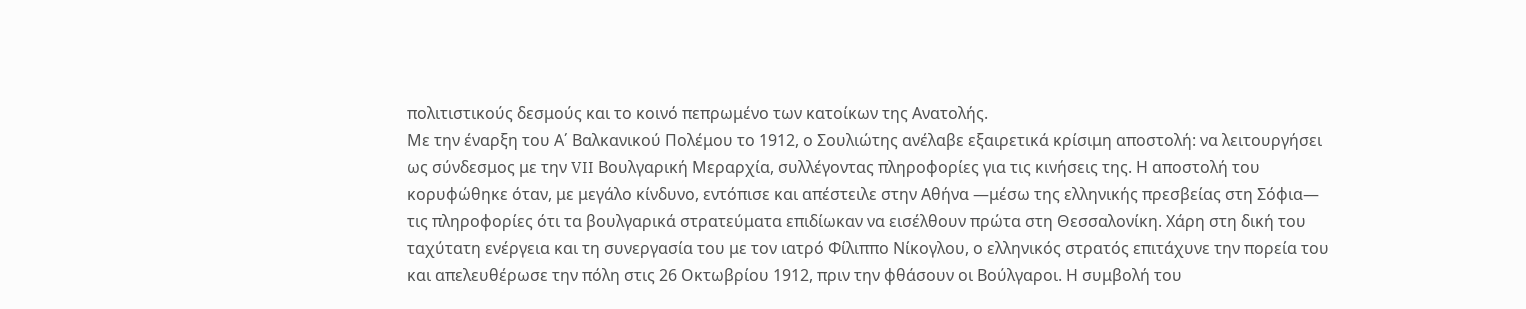πολιτιστικούς δεσμούς και το κοινό πεπρωμένο των κατοίκων της Ανατολής.
Με την έναρξη του Α΄ Βαλκανικού Πολέμου το 1912, ο Σουλιώτης ανέλαβε εξαιρετικά κρίσιμη αποστολή: να λειτουργήσει ως σύνδεσμος με την VII Βουλγαρική Μεραρχία, συλλέγοντας πληροφορίες για τις κινήσεις της. Η αποστολή του κορυφώθηκε όταν, με μεγάλο κίνδυνο, εντόπισε και απέστειλε στην Αθήνα —μέσω της ελληνικής πρεσβείας στη Σόφια— τις πληροφορίες ότι τα βουλγαρικά στρατεύματα επιδίωκαν να εισέλθουν πρώτα στη Θεσσαλονίκη. Χάρη στη δική του ταχύτατη ενέργεια και τη συνεργασία του με τον ιατρό Φίλιππο Νίκογλου, ο ελληνικός στρατός επιτάχυνε την πορεία του και απελευθέρωσε την πόλη στις 26 Οκτωβρίου 1912, πριν την φθάσουν οι Βούλγαροι. Η συμβολή του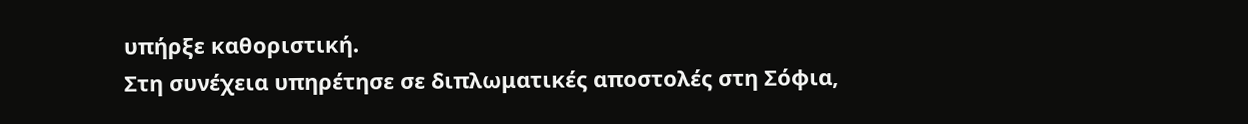υπήρξε καθοριστική.
Στη συνέχεια υπηρέτησε σε διπλωματικές αποστολές στη Σόφια,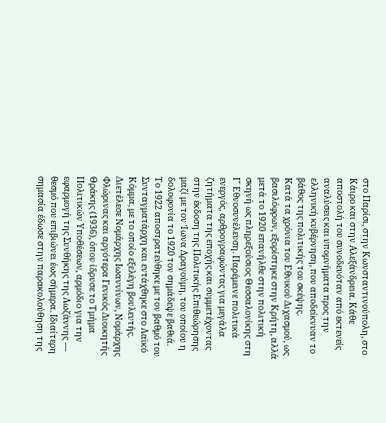στο Παρίσι, στην Κωνσταντινούπολη, στο Κάιρο και στην Αλεξάνδρεια. Κάθε αποστολή του συνοδευόταν από εκτενείς αναλύσεις και υπομνήματα προς την ελληνική κυβέρνηση, που αποδείκνυαν το βάθος της πολιτικής του σκέψης.
Κατά τα χρόνια του Εθνικού Διχασμού, ως βασιλόφρων, εξορίστηκε στην Κρήτη, αλλά μετά το 1920 επανήλθε στην πολιτική σκηνή ως πληρεξούσιος Θεσσαλονίκης στη Γ΄ Εθνοσυνέλευση. Παρέμεινε πολιτικά ενεργός, αρθρογραφώντας για μεγάλα ζητήματα της εποχής και συμμετέχοντας στην έκδοση της Πολιτικής Επιθεώρησης μαζί με τον Ίωνα Δραγούμη, του οποίου η δολοφονία το 1920 τον σημάδεψε βαθιά.
Το 1922 αποστρατεύθηκε με τον βαθμό του Συνταγματάρχη και εντάχθηκε στο Λαϊκό Κόμμα, με το οποίο εξελέγη βουλευτής. Διετέλεσε Νομάρχης Ιωαννίνων, Νομάρχης Φλώρινας και αργότερα Γενικός Διοικητής Θράκης (1936), όπου ίδρυσε το Τμήμα Πολιτικών Υποθέσεων, αρμόδιο για την εφαρμογή της Συνθήκης της Λωζάννης — θεσμό που επιβιώνει έως σήμερα. Ιδιαίτερη σημασία έδωσε στην παρακολούθηση της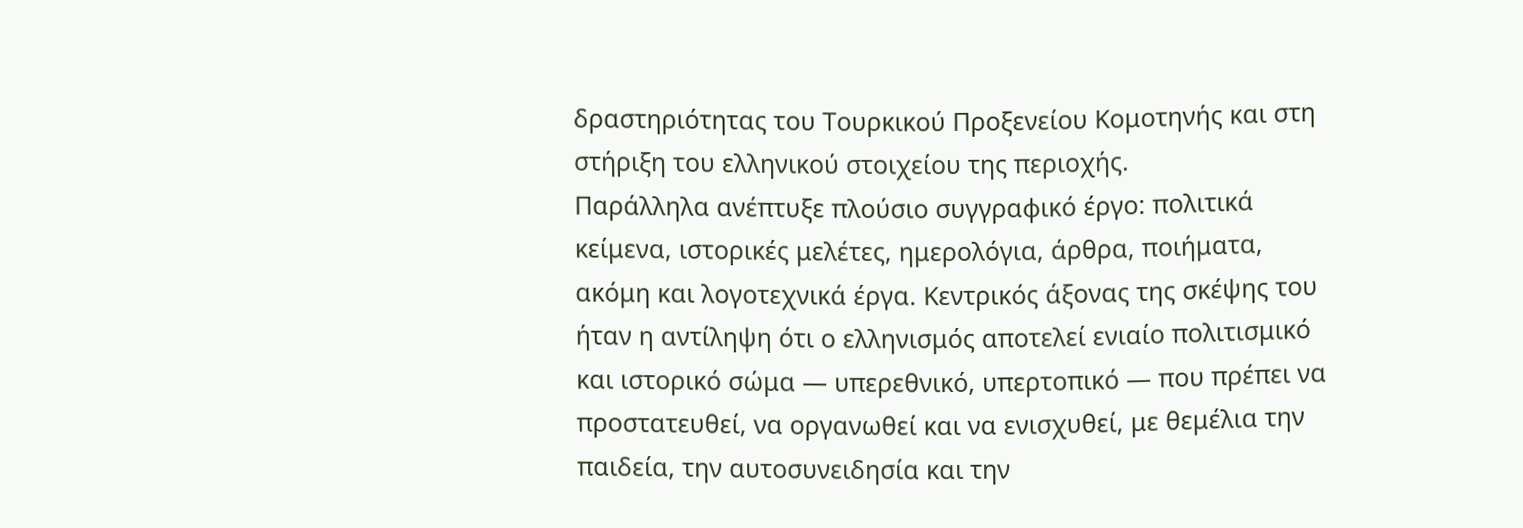δραστηριότητας του Τουρκικού Προξενείου Κομοτηνής και στη στήριξη του ελληνικού στοιχείου της περιοχής.
Παράλληλα ανέπτυξε πλούσιο συγγραφικό έργο: πολιτικά κείμενα, ιστορικές μελέτες, ημερολόγια, άρθρα, ποιήματα, ακόμη και λογοτεχνικά έργα. Κεντρικός άξονας της σκέψης του ήταν η αντίληψη ότι ο ελληνισμός αποτελεί ενιαίο πολιτισμικό και ιστορικό σώμα — υπερεθνικό, υπερτοπικό — που πρέπει να προστατευθεί, να οργανωθεί και να ενισχυθεί, με θεμέλια την παιδεία, την αυτοσυνειδησία και την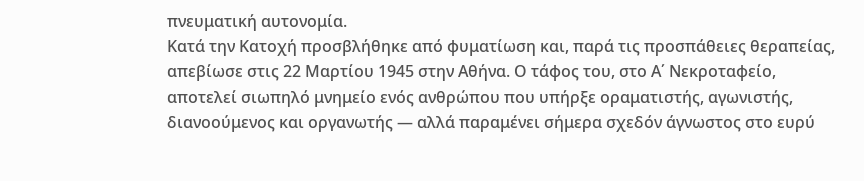πνευματική αυτονομία.
Κατά την Κατοχή προσβλήθηκε από φυματίωση και, παρά τις προσπάθειες θεραπείας, απεβίωσε στις 22 Μαρτίου 1945 στην Αθήνα. Ο τάφος του, στο Α΄ Νεκροταφείο, αποτελεί σιωπηλό μνημείο ενός ανθρώπου που υπήρξε οραματιστής, αγωνιστής, διανοούμενος και οργανωτής — αλλά παραμένει σήμερα σχεδόν άγνωστος στο ευρύ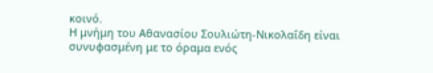κοινό.
Η μνήμη του Αθανασίου Σουλιώτη-Νικολαΐδη είναι συνυφασμένη με το όραμα ενός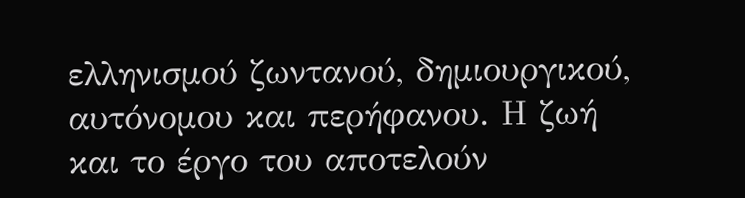ελληνισμού ζωντανού, δημιουργικού, αυτόνομου και περήφανου. Η ζωή και το έργο του αποτελούν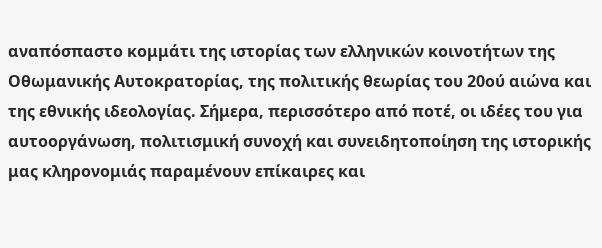αναπόσπαστο κομμάτι της ιστορίας των ελληνικών κοινοτήτων της Οθωμανικής Αυτοκρατορίας, της πολιτικής θεωρίας του 20ού αιώνα και της εθνικής ιδεολογίας. Σήμερα, περισσότερο από ποτέ, οι ιδέες του για αυτοοργάνωση, πολιτισμική συνοχή και συνειδητοποίηση της ιστορικής μας κληρονομιάς παραμένουν επίκαιρες και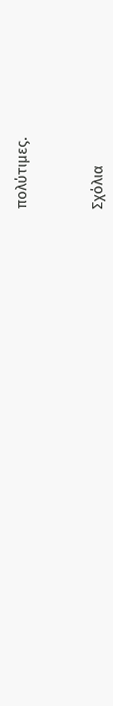πολύτιμες.



Σχόλια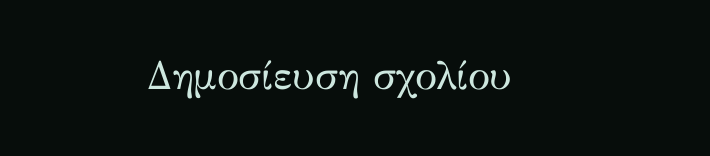Δημοσίευση σχολίου